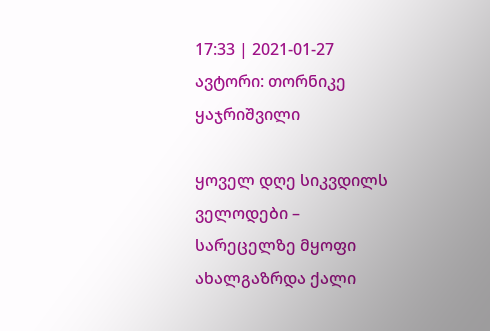17:33 | 2021-01-27 ავტორი: თორნიკე ყაჯრიშვილი

ყოველ დღე სიკვდილს ველოდები – სარეცელზე მყოფი ახალგაზრდა ქალი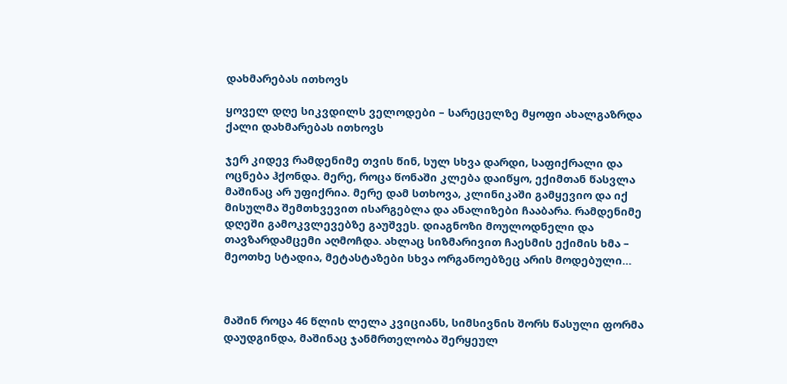დახმარებას ითხოვს

ყოველ დღე სიკვდილს ველოდები – სარეცელზე მყოფი ახალგაზრდა ქალი დახმარებას ითხოვს

ჯერ კიდევ რამდენიმე თვის წინ, სულ სხვა დარდი, საფიქრალი და ოცნება ჰქონდა. მერე, როცა წონაში კლება დაიწყო, ექიმთან წასვლა მაშინაც არ უფიქრია. მერე დამ სთხოვა, კლინიკაში გამყევიო და იქ მისულმა შემთხვევით ისარგებლა და ანალიზები ჩააბარა. რამდენიმე დღეში გამოკვლევებზე გაუშვეს. დიაგნოზი მოულოდნელი და თავზარდამცემი აღმოჩდა. ახლაც სიზმარივით ჩაესმის ექიმის ხმა – მეოთხე სტადია, მეტასტაზები სხვა ორგანოებზეც არის მოდებული…



მაშინ როცა 46 წლის ლელა კვიციანს, სიმსივნის შორს წასული ფორმა დაუდგინდა, მაშინაც ჯანმრთელობა შერყეულ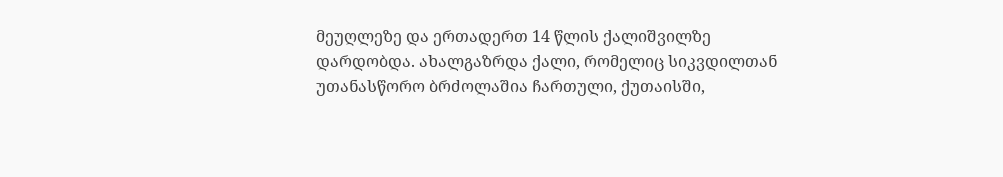მეუღლეზე და ერთადერთ 14 წლის ქალიშვილზე დარდობდა. ახალგაზრდა ქალი, რომელიც სიკვდილთან უთანასწორო ბრძოლაშია ჩართული, ქუთაისში,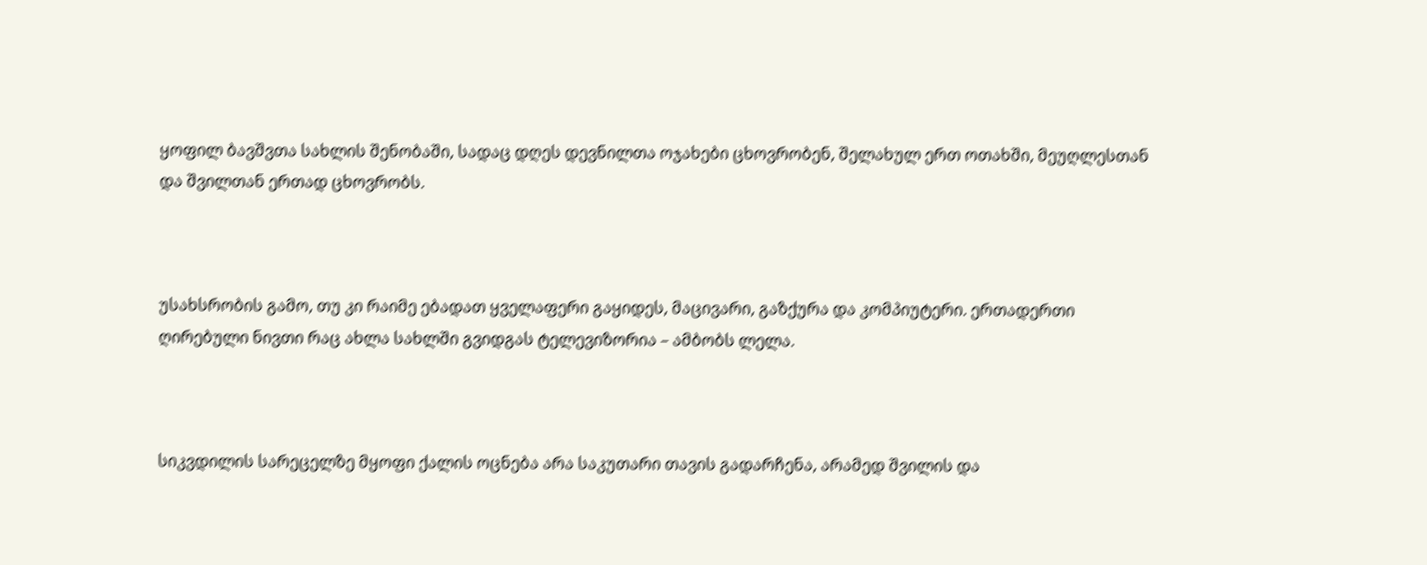ყოფილ ბავშვთა სახლის შენობაში, სადაც დღეს დევნილთა ოჯახები ცხოვრობენ, შელახულ ერთ ოთახში, მეუღლესთან და შვილთან ერთად ცხოვრობს.



უსახსრობის გამო, თუ კი რაიმე ებადათ ყველაფერი გაყიდეს, მაცივარი, გაზქურა და კომპიუტერი. ერთადერთი ღირებული ნივთი რაც ახლა სახლში გვიდგას ტელევიზორია – ამბობს ლელა.



სიკვდილის სარეცელზე მყოფი ქალის ოცნება არა საკუთარი თავის გადარჩენა, არამედ შვილის და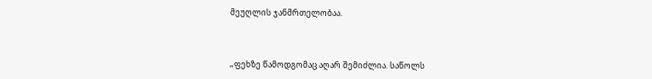მეუღლის ჯანმრთელობაა.



„ფეხზე წამოდგომაც აღარ შემიძლია. საწოლს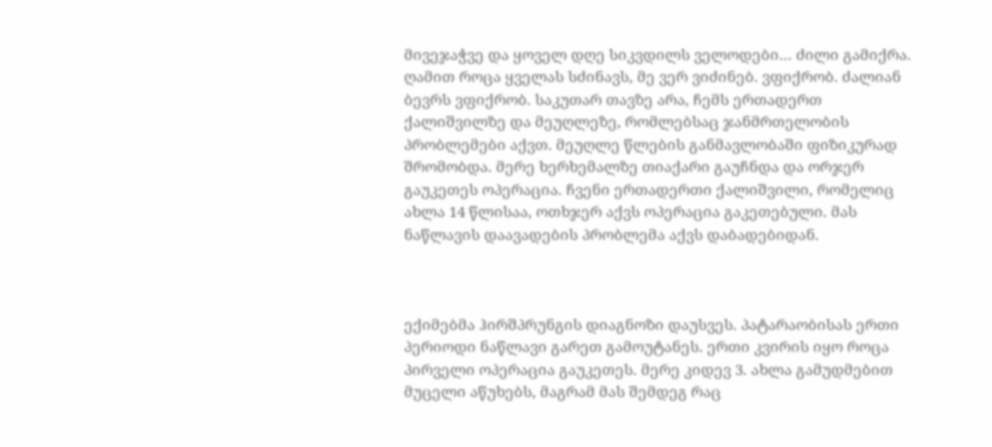მივეჯაჭვე და ყოველ დღე სიკვდილს ველოდები… ძილი გამიქრა. ღამით როცა ყველას სძინავს, მე ვერ ვიძინებ. ვფიქრობ. ძალიან ბევრს ვფიქრობ. საკუთარ თავზე არა, ჩემს ერთადერთ ქალიშვილზე და მეუღლეზე, რომლებსაც ჯანმრთელობის პრობლემები აქვთ. მეუღლე წლების განმავლობაში ფიზიკურად შრომობდა. მერე ხერხემალზე თიაქარი გაუჩნდა და ორჯერ გაუკეთეს ოპერაცია. ჩვენი ერთადერთი ქალიშვილი, რომელიც ახლა 14 წლისაა, ოთხჯერ აქვს ოპერაცია გაკეთებული. მას ნაწლავის დაავადების პრობლემა აქვს დაბადებიდან.



ექიმებმა ჰირშპრუნგის დიაგნოზი დაუსვეს. პატარაობისას ერთი პერიოდი ნაწლავი გარეთ გამოუტანეს. ერთი კვირის იყო როცა პირველი ოპერაცია გაუკეთეს. მერე კიდევ 3. ახლა გამუდმებით მუცელი აწუხებს, მაგრამ მას შემდეგ რაც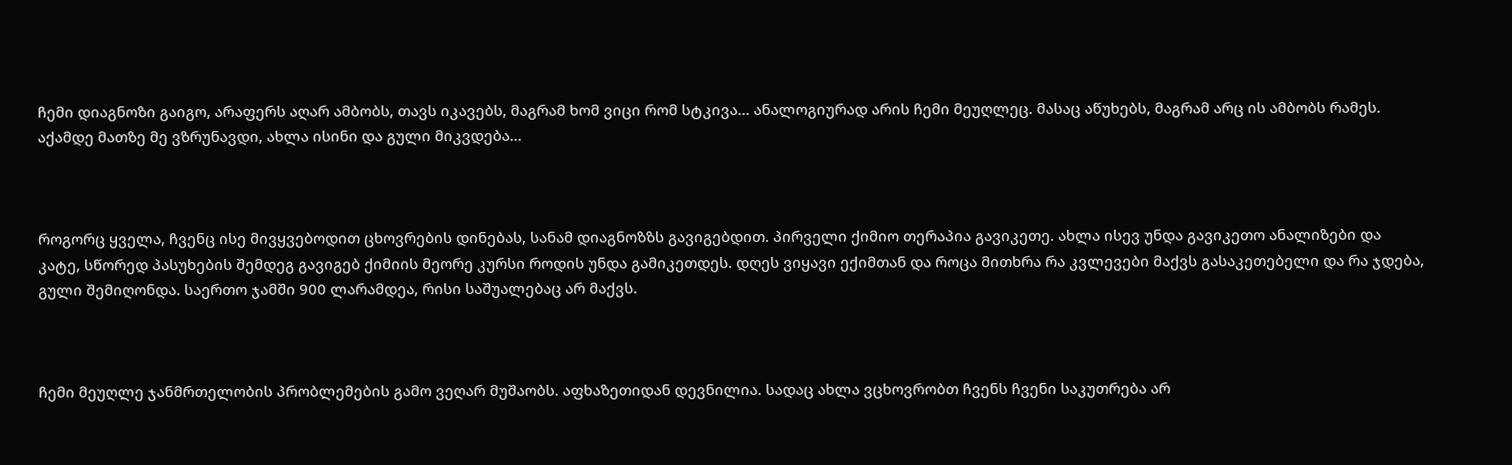ჩემი დიაგნოზი გაიგო, არაფერს აღარ ამბობს, თავს იკავებს, მაგრამ ხომ ვიცი რომ სტკივა… ანალოგიურად არის ჩემი მეუღლეც. მასაც აწუხებს, მაგრამ არც ის ამბობს რამეს. აქამდე მათზე მე ვზრუნავდი, ახლა ისინი და გული მიკვდება…



როგორც ყველა, ჩვენც ისე მივყვებოდით ცხოვრების დინებას, სანამ დიაგნოზზს გავიგებდით. პირველი ქიმიო თერაპია გავიკეთე. ახლა ისევ უნდა გავიკეთო ანალიზები და კატე, სწორედ პასუხების შემდეგ გავიგებ ქიმიის მეორე კურსი როდის უნდა გამიკეთდეს. დღეს ვიყავი ექიმთან და როცა მითხრა რა კვლევები მაქვს გასაკეთებელი და რა ჯდება, გული შემიღონდა. საერთო ჯამში 900 ლარამდეა, რისი საშუალებაც არ მაქვს.



ჩემი მეუღლე ჯანმრთელობის პრობლემების გამო ვეღარ მუშაობს. აფხაზეთიდან დევნილია. სადაც ახლა ვცხოვრობთ ჩვენს ჩვენი საკუთრება არ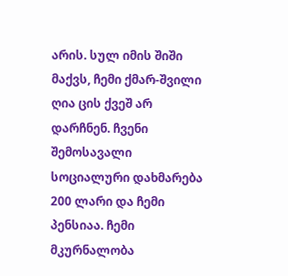არის. სულ იმის შიში მაქვს, ჩემი ქმარ-შვილი ღია ცის ქვეშ არ დარჩნენ. ჩვენი შემოსავალი სოციალური დახმარება 200 ლარი და ჩემი პენსიაა. ჩემი მკურნალობა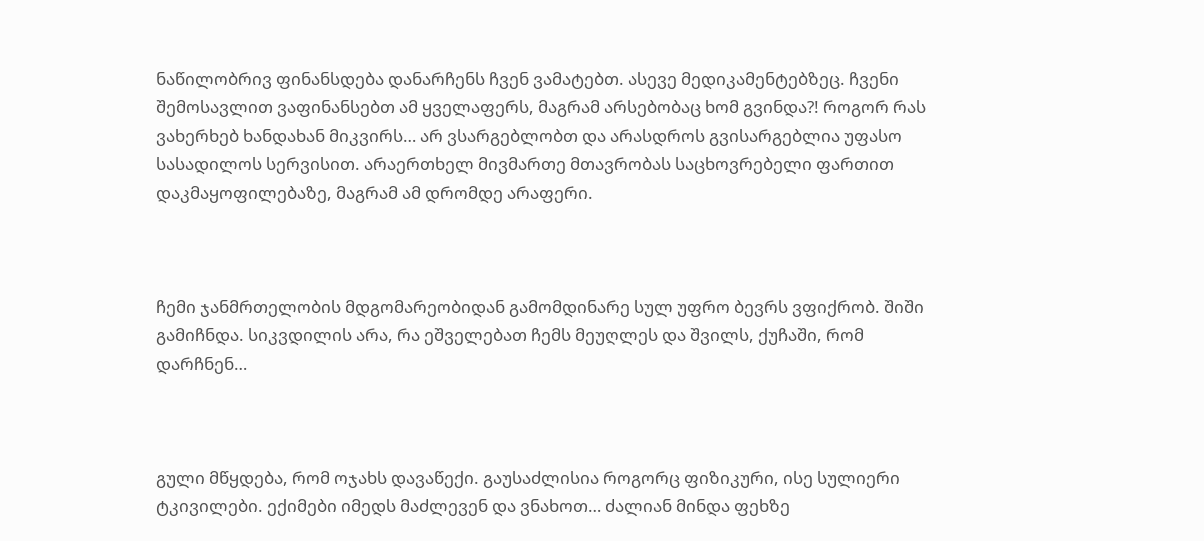ნაწილობრივ ფინანსდება დანარჩენს ჩვენ ვამატებთ. ასევე მედიკამენტებზეც. ჩვენი შემოსავლით ვაფინანსებთ ამ ყველაფერს, მაგრამ არსებობაც ხომ გვინდა?! როგორ რას ვახერხებ ხანდახან მიკვირს… არ ვსარგებლობთ და არასდროს გვისარგებლია უფასო სასადილოს სერვისით. არაერთხელ მივმართე მთავრობას საცხოვრებელი ფართით დაკმაყოფილებაზე, მაგრამ ამ დრომდე არაფერი.



ჩემი ჯანმრთელობის მდგომარეობიდან გამომდინარე სულ უფრო ბევრს ვფიქრობ. შიში გამიჩნდა. სიკვდილის არა, რა ეშველებათ ჩემს მეუღლეს და შვილს, ქუჩაში, რომ დარჩნენ…



გული მწყდება, რომ ოჯახს დავაწექი. გაუსაძლისია როგორც ფიზიკური, ისე სულიერი ტკივილები. ექიმები იმედს მაძლევენ და ვნახოთ… ძალიან მინდა ფეხზე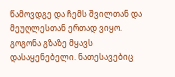წამოვდგე და ჩემს შვილთან და მეუღლესთან ერთად ვიყო. გოგონა გზაზე მყავს დასაყენებელი. ნათესავებიც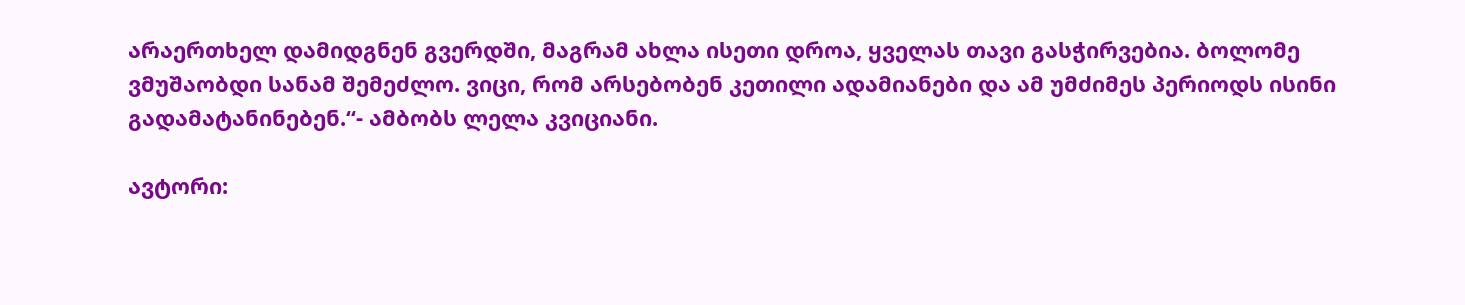არაერთხელ დამიდგნენ გვერდში, მაგრამ ახლა ისეთი დროა, ყველას თავი გასჭირვებია. ბოლომე ვმუშაობდი სანამ შემეძლო. ვიცი, რომ არსებობენ კეთილი ადამიანები და ამ უმძიმეს პერიოდს ისინი გადამატანინებენ.“- ამბობს ლელა კვიციანი.

ავტორი: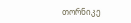თორნიკე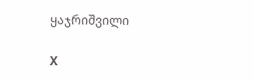ყაჯრიშვილი

X